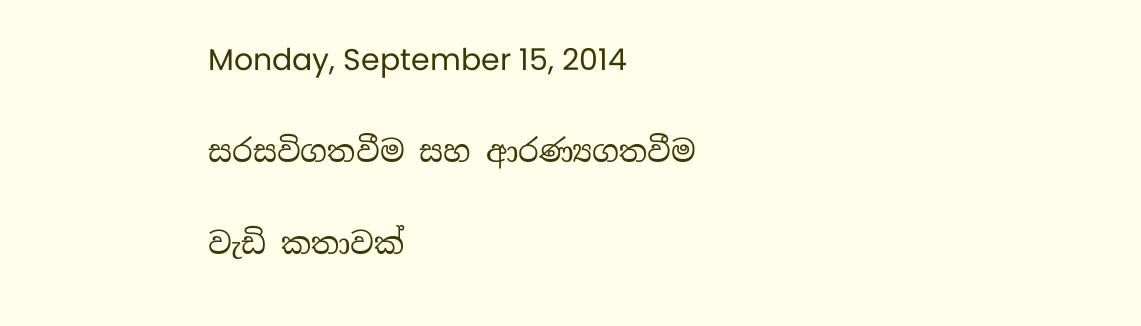Monday, September 15, 2014

සරසවිගතවීම සහ ආරණ්‍යගතවීම

වැඩි කතාවක්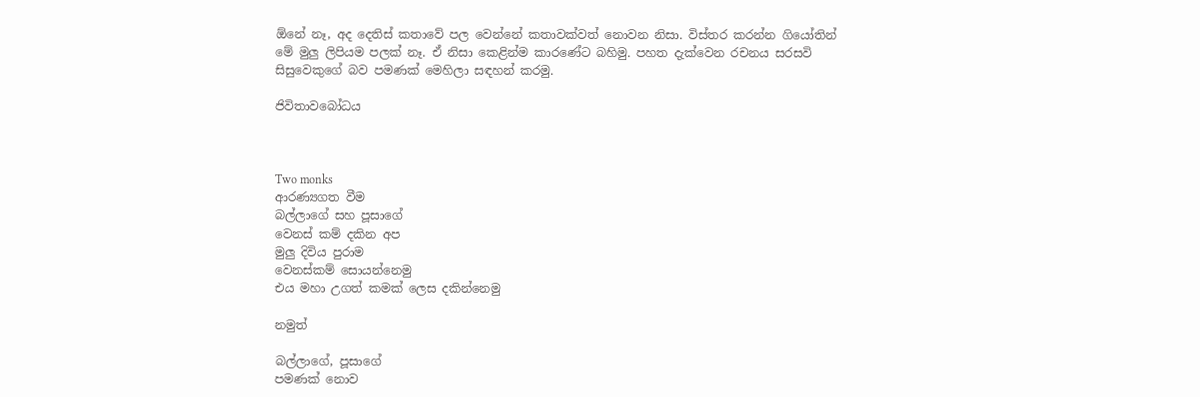ඕනේ නෑ, අද දෙතිස් කතාවේ පල වෙන්නේ කතාවක්වත් නොවන නිසා. විස්තර කරන්න ගියෝතින් මේ මුලු ලිපියම පලක් නෑ. ඒ නිසා කෙළින්ම කාරණේට බහිමු. පහත දැක්වෙන රචනය සරසවි සිසුවෙකුගේ බව පමණක් මෙහිලා සඳහන් කරමු.

ජිවිතාවබෝධය



Two monks
ආරණ්‍යගත වීම
බල්ලාගේ සහ පූසාගේ
වෙනස් කම් දකින අප
මුලු දිවිය පුරාම
වෙනස්කම් සොයන්නෙමු
එය මහා උගත් කමක් ලෙස දකින්නෙමු

නමුත්

බල්ලාගේ, පූසාගේ
පමණක් නොව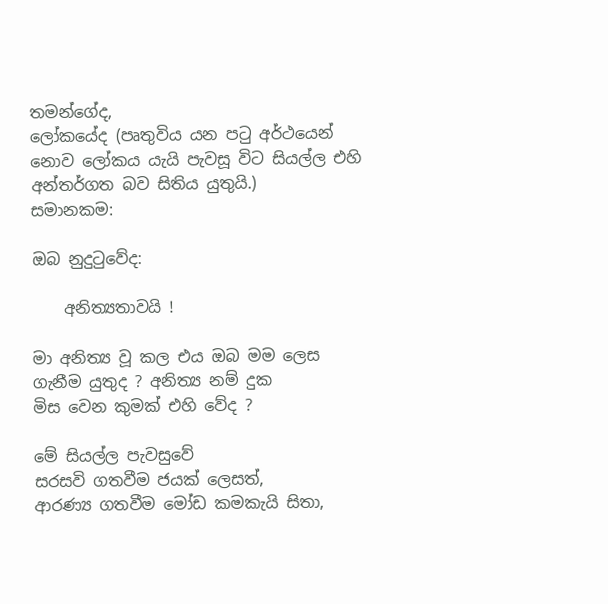තමන්ගේද,
ලෝකයේද (පෘතුවිය යන පටු අර්ථයෙන් නොව ලෝකය යැයි පැවසූ විට සියල්ල එහි අන්තර්ගත බව සිතිය යුතුයි.)
සමානකම:

ඔබ නුදුටුවේද:

    අනිත්‍යතාවයි !

මා අනිත්‍ය වූ කල එය ඔබ මම ලෙස
ගැනීම යුතුද ? අනිත්‍ය නම් දුක
මිස වෙන කුමක් එහි වේද ?

මේ සියල්ල පැවසුවේ
සරසවි ගතවීම ජයක් ලෙසත්,
ආරණ්‍ය ගතවීම මෝඩ කමකැයි සිතා,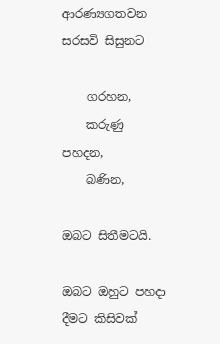ආරණ්‍යගතවන සරසවි සිසුනට

    ගරහන,
    කරුණු පහදන,
    බණින,

ඔබට සිතීමටයි.

ඔබට ඔහුට පහදා දීමට කිසිවක්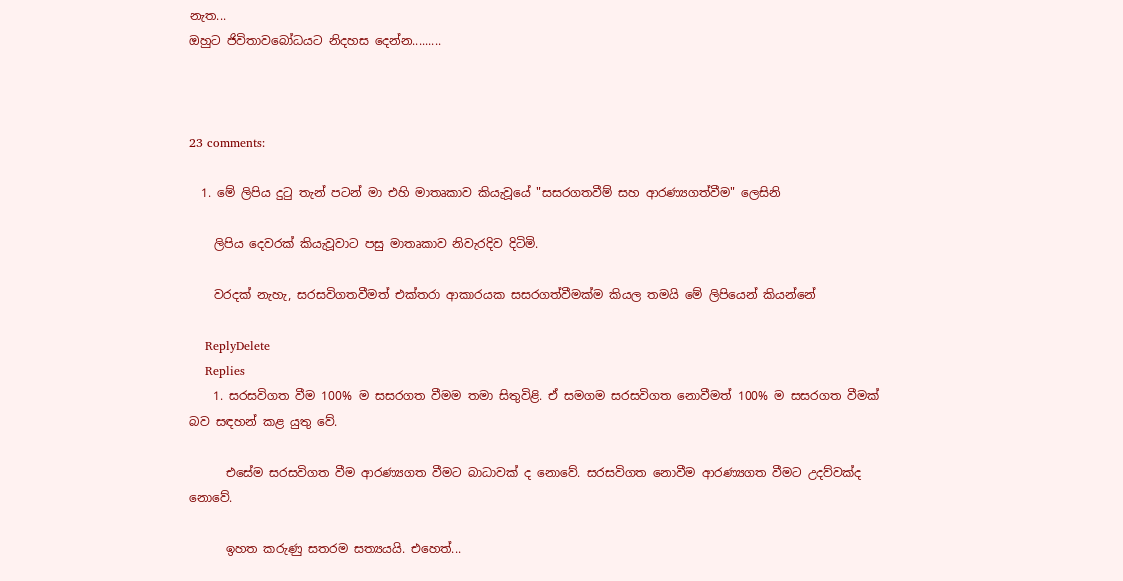නැත...
ඔහුට ජිවිතාවබෝධයට නිදහස දෙන්න.........



23 comments:

  1. මේ ලිපිය දුටු තැන් පටන් මා එහි මාතෘකාව කියැවූයේ "සසරගතවීම් සහ ආරණ්‍යගත්වීම" ලෙසිනි

    ලිපිය දෙවරක් කියැවූවාට පසු මාතෘකාව නිවැරදිව දිටිමි.

    වරදක් නැහැ, සරසවිගතවීමත් එක්තරා ආකාරයක සසරගත්වීමක්ම කියල තමයි මේ ලිපියෙන් කියන්නේ

    ReplyDelete
    Replies
    1. සරසවිගත වීම 100% ම සසරගත වීමම තමා සිතුවිළි. ඒ සමගම සරසවිගත නොවීමත් 100% ම සසරගත වීමක් බව සඳහන් කළ යුතු වේ.

      එසේම සරසවිගත වීම ආරණ්‍යගත වීමට බාධාවක් ද නොවේ. සරසවිගත නොවීම ආරණ්‍යගත වීමට උදව්වක්ද නොවේ.

      ඉහත කරුණු සතරම සත්‍යයයි. එහෙත්...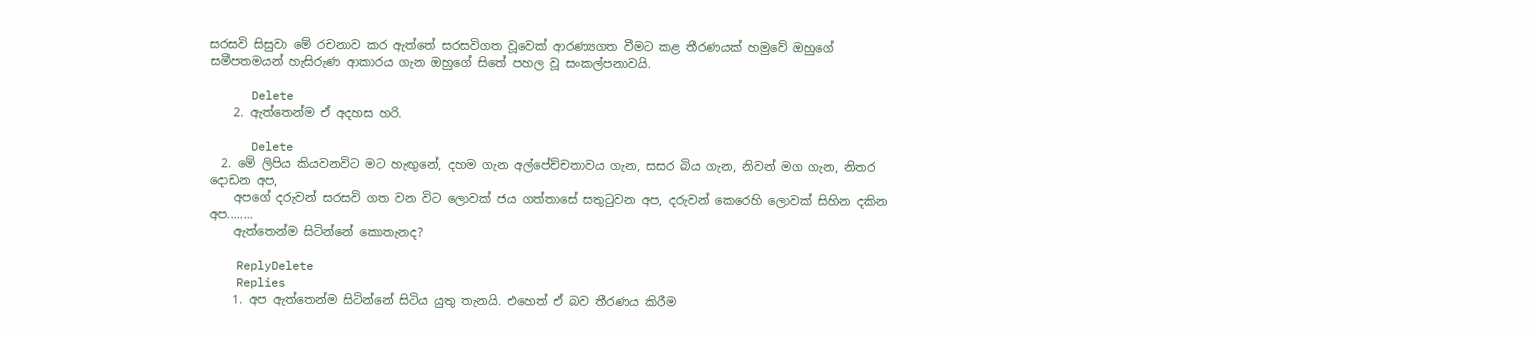සරසවි සිසුවා මේ රචනාව කර ඇත්තේ සරසවිගත වූවෙක් ආරණ්‍යගත වීමට කළ තීරණයක්‌ හමුවේ ඔහුගේ සමීපතමයන් හැසිරුණ ආකාරය ගැන ඔහුගේ සිතේ පහල වූ සංකල්පනාවයි.

      Delete
    2. ඇත්තෙන්ම ඒ අදහස හරි.

      Delete
  2. මේ ලිපිය කියවනවිට මට හැඟුනේ, දහම ගැන අල්පේච්චතාවය ගැන, සසර බිය ගැන, නිවන් මග ගැන, නිතර දොඩන අප,
    අපගේ දරුවන් සරසවි ගත වන විට ලොවක් ජය ගත්තාසේ සතුටුවන අප, දරුවන් කෙරෙහි ලොවක් සිහින දකින අප........
    ඇත්තෙන්ම සිටින්නේ කොතැනද?

    ReplyDelete
    Replies
    1. අප ඇත්තෙන්ම සිටින්නේ සිටිය යුතු තැනයි. එහෙත් ඒ බව තීරණය කිරීම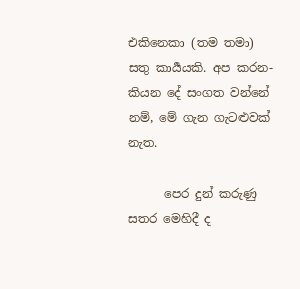එකිනෙකා (තම තමා) සතු කාර්‍යයකි. අප කරන-කියන දේ සංගත වන්නේ නම්, මේ ගැන ගැටළුවක් නැත.

      පෙර දුන් කරුණු සතර මෙහිදී ද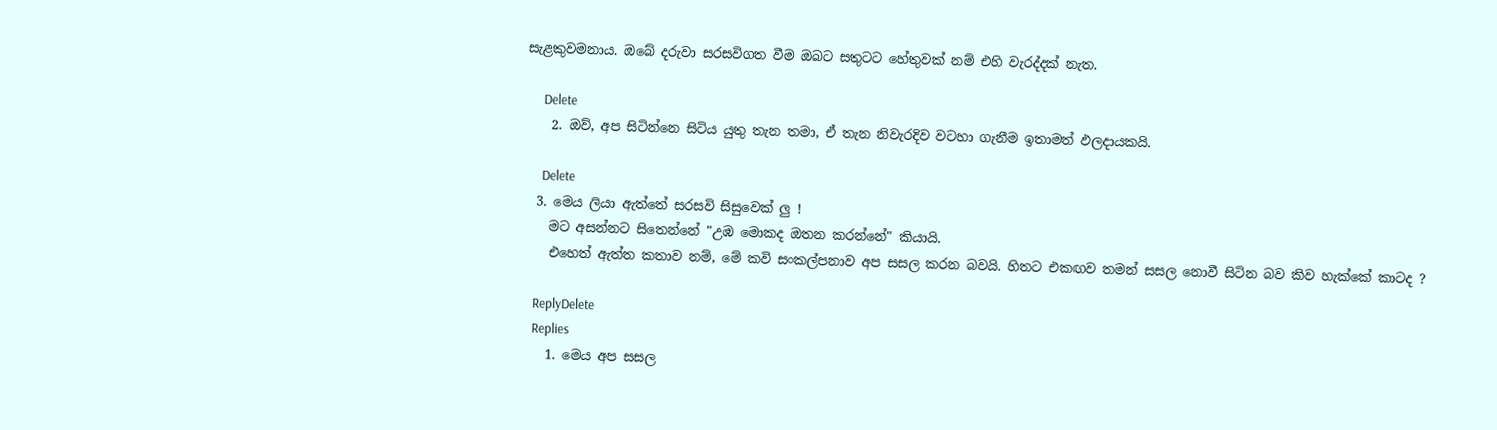සැළකුවමනාය. ඔබේ දරුවා සරසවිගත වීම ඔබට සතුටට හේතුවක් නම් එහි වැරද්දක් නැත.

      Delete
    2. ඔව්, අප සිටින්නෙ සිටිය යුතු තැන තමා, ඒ තැන නිවැරදිව වටහා ගැනීම ඉතාමත් ඵලදායකයි.

      Delete
  3. මෙය ලියා ඇත්තේ සරසවි සිසුවෙක් ලු !
    මට අසන්නට සිතෙන්නේ "උඹ මොකද ඔතන කරන්නේ" කියායි.
    එහෙත් ඇත්ත කතාව නම්, මේ කවි සංකල්පනාව අප සසල කරන බවයි. හිතට එකඟව තමන් සසල නොවී සිටින බව කිව හැක්කේ කාටද ?

    ReplyDelete
    Replies
    1. මෙය අප සසල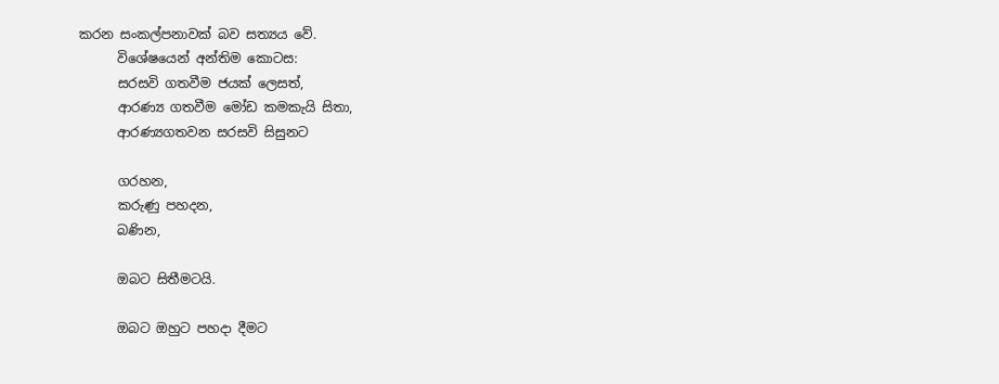කරන සංකල්පනාවක් බව සත්‍යය වේ.
      විශේෂයෙන් අන්තිම කොටස:
      සරසවි ගතවීම ජයක් ලෙසත්,
      ආරණ්‍ය ගතවීම මෝඩ කමකැයි සිතා,
      ආරණ්‍යගතවන සරසවි සිසුනට

      ගරහන,
      කරුණු පහදන,
      බණින,

      ඔබට සිතීමටයි.

      ඔබට ඔහුට පහදා දීමට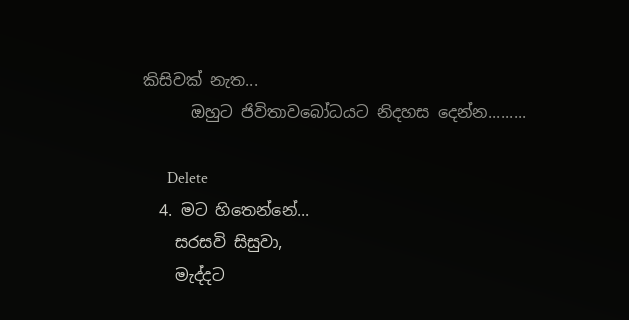කිසිවක් නැත...
      ඔහුට ජිවිතාවබෝධයට නිදහස දෙන්න.........

      Delete
  4. මට හිතෙන්නේ...
    සරසවි සිසුවා,
    මැද්දට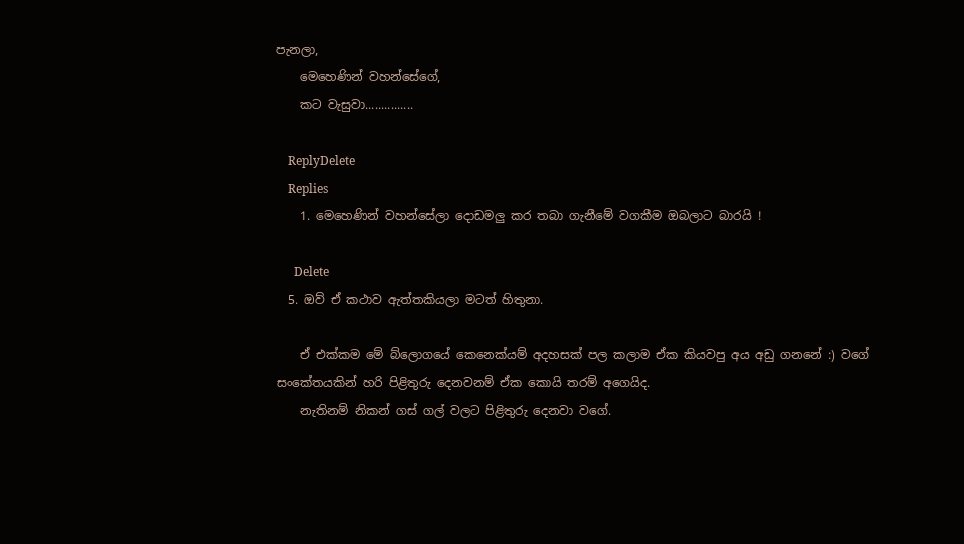පැනලා,
    මෙහෙණින් වහන්සේගේ,
    කට වැසුවා...............

    ReplyDelete
    Replies
    1. මෙහෙණින් වහන්සේලා දොඩමලු කර තබා ගැනීමේ වගකීම ඔබලාට බාරයි !

      Delete
  5. ඔව් ඒ කථාව ඇත්තකියලා මටත් හිතුනා.

    ඒ එක්කම මේ බ්ලොගයේ කෙනෙක්යම් අදහසක් පල කලාම ඒක කියවපු අය අඩු ගනනේ :) වගේ සංකේතයකින් හරි පිළිතුරු දෙනවනම් ඒක කොයි තරම් අගෙයිද.
    නැතිනම් නිකන් ගස් ගල් වලට පිළිතුරු දෙනවා වගේ.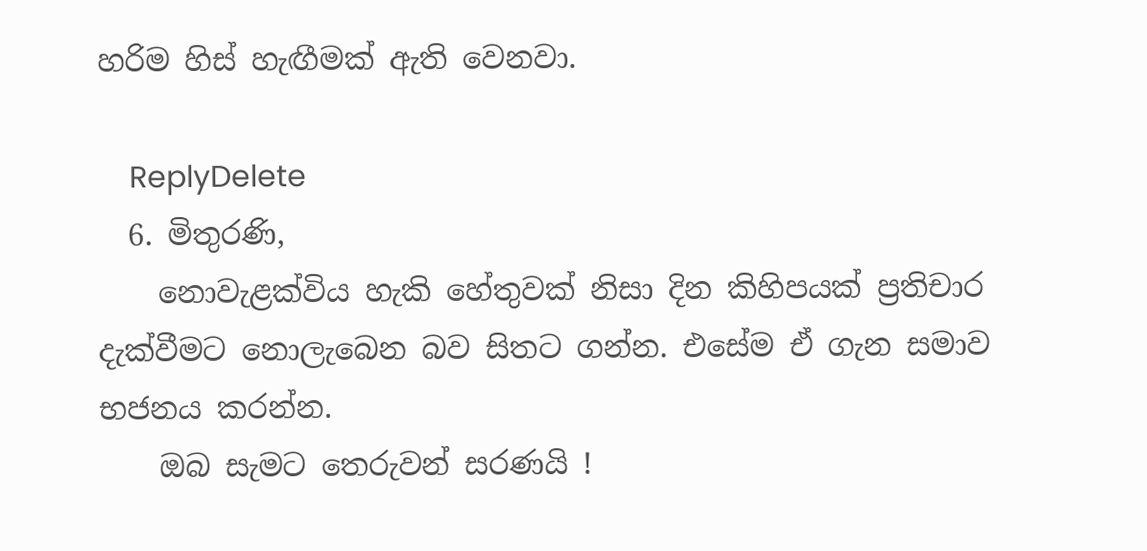හරිම හිස් හැඟීමක් ඇති වෙනවා.

    ReplyDelete
  6. මිතුරණි,
    නොවැළක්විය හැකි හේතුවක් නිසා දින කිහිපයක් ප්‍රතිචාර දැක්වීමට නොලැබෙන බව සිතට ගන්න. එසේම ඒ ගැන සමාව භජනය කරන්න.
    ඔබ සැමට තෙරුවන් සරණයි !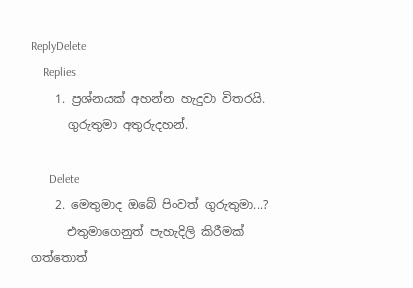ReplyDelete
    Replies
    1. ප්‍රශ්නයක් අහන්න හැදුවා විතරයි.
      ගුරුතුමා අතුරුදහන්.

      Delete
    2. මෙතුමාද ඔබේ පිංවත් ගුරුතුමා...?
      එතුමාගෙනුත් පැහැදිලි කිරීමක් ගත්තොත්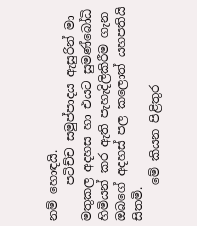නම් හොඳයි.
      පටිච්ච සමුප්පාදය ඇසුරින් මා මතුකල අදහස හා එයට සුමණ්බෝධි හිමියන් කර ඇති පැහැදිලිකිරීම ගැන ඔබගේ අදහස් පල කලොත් යහපතියි සිතමි.
      මේ කියන පිළිතුර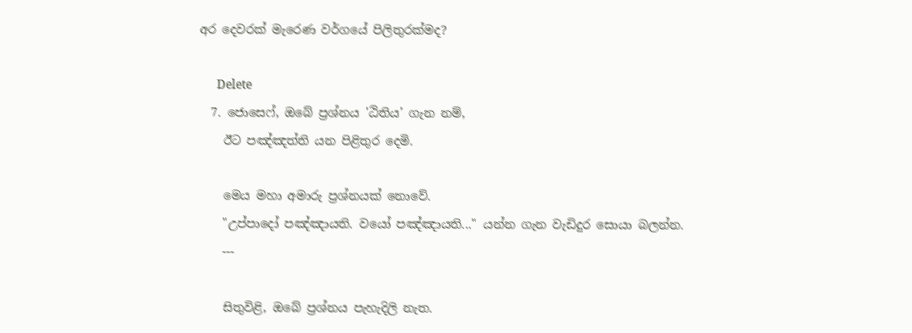අර දෙවරක් මැරෙණ වර්ගයේ පිලිතුරක්මද?

      Delete
  7. ජොසෙෆ්, ඔබේ ප්‍රශ්නය 'ඨිතිය’ ගැන නම්,
    ඊට පඤ්ඤත්ති යන පිළිතුර දෙමි.

    මෙය මහා අමාරු ප්‍රශ්නයක් නොවේ.
    "උප්පාදෝ පඤ්ඤායති. වයෝ පඤ්ඤායති..." යන්න ගැන වැඩිදුර සොයා බලන්න.
    ---

    සිතුවිළි, ඔබේ ප්‍රශ්නය පැහැදිලි නැත.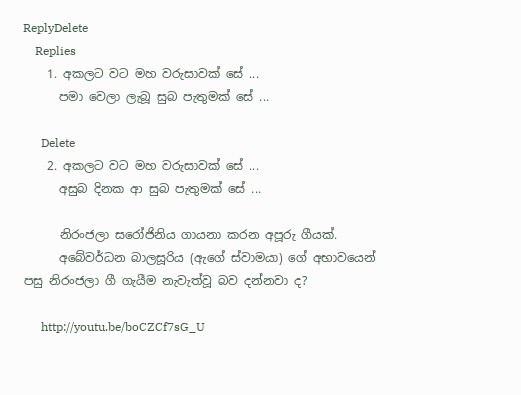ReplyDelete
    Replies
    1. අකලට වට මහ වරුසාවක් සේ ...
      පමා වෙලා ලැබූ සුබ පැතුමක් සේ ...

      Delete
    2. අකලට වට මහ වරුසාවක් සේ ...
      අසුබ දිනක ආ සුබ පැතුමක් සේ ...

      නිරංජලා සරෝජිනිය ගායනා කරන අපූරු ගීයක්.
      අබේවර්ධන බාලසූරිය (ඇගේ ස්වාමයා) ගේ අභාවයෙන් පසු නිරංජලා ගී ගැයීම නැවැත්වූ බව දන්නවා ද?

      http://youtu.be/boCZCf7sG_U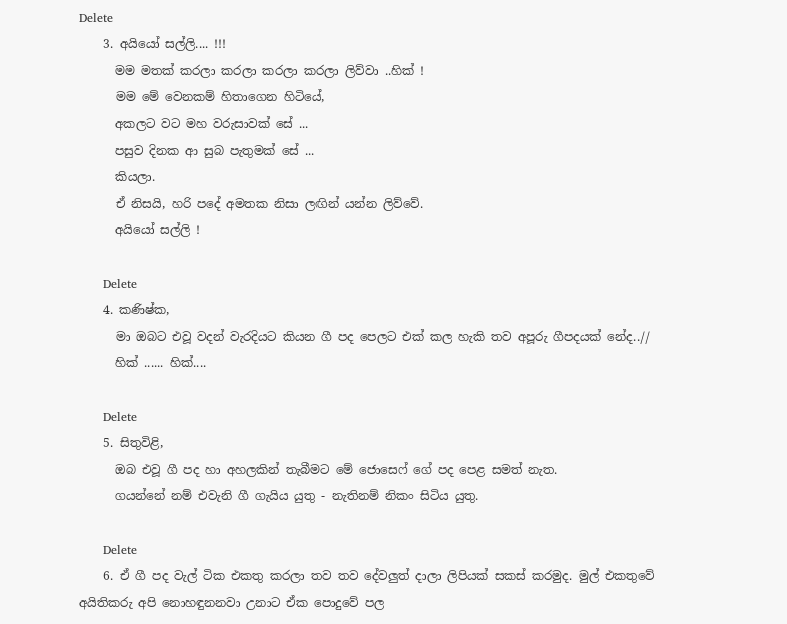Delete
    3. අයියෝ සල්ලි.... !!!
      මම මතක් කරලා කරලා කරලා කරලා ලිව්වා ..හික් !
      මම මේ වෙනකම් හිතාගෙන හිටියේ,
      අකලට වට මහ වරුසාවක් සේ ...
      පසුව දිනක ආ සුබ පැතුමක් සේ ...
      කියලා.
      ඒ නිසයි, හරි පදේ අමතක නිසා ලඟින් යන්න ලිව්වේ.
      අයියෝ සල්ලි !

      Delete
    4. කණිෂ්ක,
      මා ඔබට එවූ වදන් වැරදියට කියන ගී පද පෙලට එක් කල හැකි තව අපූරු ගීපදයක් නේද..//
      හික් ...... හික්....

      Delete
    5. සිතුවිළි,
      ඔබ එවූ ගී පද හා අහලකින් තැබීමට මේ ජොසෙෆ් ගේ පද පෙළ සමත් නැත.
      ගයන්නේ නම් එවැනි ගී ගැයිය යුතු - නැතිනම් නිකං සිටිය යුතු.

      Delete
    6. ඒ ගී පද වැල් ටික එකතු කරලා තව තව දේවලුත් දාලා ලිපියක් සකස් කරමුද. මුල් එකතුවේ අයිතිකරු අපි නොහඳුනනවා උනාට ඒක පොදුවේ පල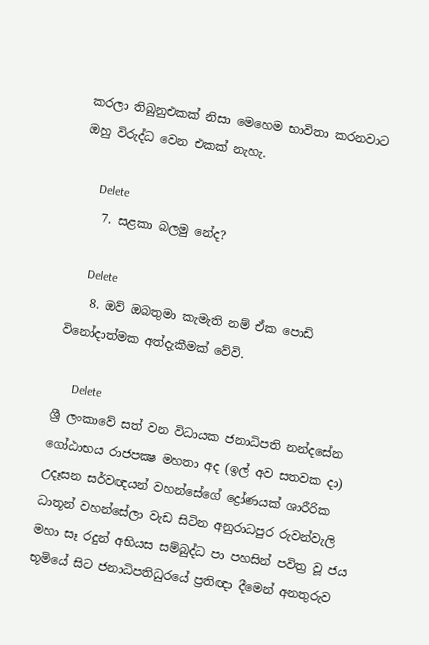කරලා තිබුනුඑකක් නිසා මෙහෙම භාවිතා කරනවාට ඔහු විරුද්ධ වෙන එකක් නැහැ.

      Delete
    7. සළකා බලමු නේද?

      Delete
    8. ඔව් ඔබතුමා කැමැති නම් ඒක පොඩි විනෝදාත්මක අත්දැකීමක් වේවි.

      Delete
ශ්‍රී ලංකාවේ සත් වන විධායක ජනාධිපති නන්දසේන ගෝඨාභය රාජපක්‍ෂ මහතා අද (ඉල් අව සතවක දා) උදෑසන සර්වඥයන් වහන්සේගේ ද්‍රෝණයක් ශාරීරික ධාතූන් වහන්සේලා වැඩ සිටින අනුරාධපුර රුවන්වැලි මහා සෑ රදුන් අභියස සම්බුද්ධ පා පහසින් පවිත්‍ර වූ ජය භූමියේ සිට ජනාධිපතිධුරයේ ප්‍රතිඥා දීමෙන් අනතුරුව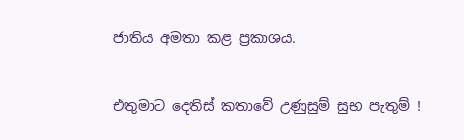ජාතිය අමතා කළ ප්‍රකාශය.


එතුමාට දෙතිස් කතාවේ උණුසුම් සුභ පැතුම් !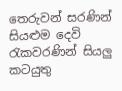තෙරුවන් සරණින් සියළුම දෙවි රැකවරණින් සියලු කටයුතු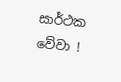සාර්ථක වේවා !